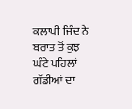ਕਲਾਪੀ ਜਿੰਦ ਨੇ ਬਰਾਤ ਤੋਂ ਕੁਝ ਘੰਟੇ ਪਹਿਲਾਂ ਗੱਡੀਆਂ ਦਾ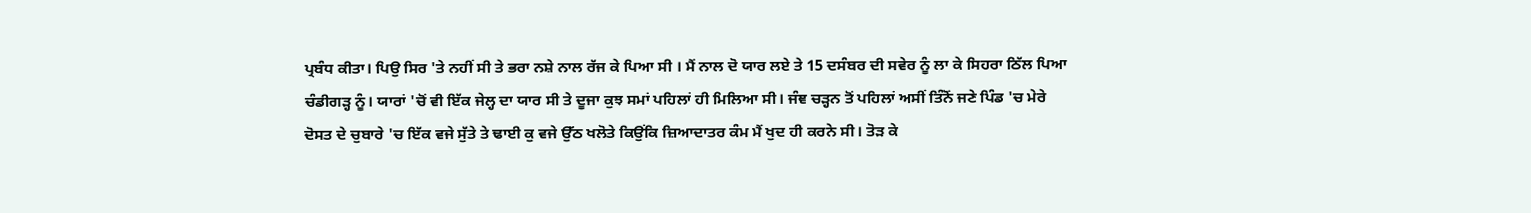ਪ੍ਰਬੰਧ ਕੀਤਾ। ਪਿਉ ਸਿਰ 'ਤੇ ਨਹੀਂ ਸੀ ਤੇ ਭਰਾ ਨਸ਼ੇ ਨਾਲ ਰੱਜ ਕੇ ਪਿਆ ਸੀ । ਮੈਂ ਨਾਲ ਦੋ ਯਾਰ ਲਏ ਤੇ 15 ਦਸੰਬਰ ਦੀ ਸਵੇਰ ਨੂੰ ਲਾ ਕੇ ਸਿਹਰਾ ਠਿੱਲ ਪਿਆ ਚੰਡੀਗੜ੍ਹ ਨੂੰ। ਯਾਰਾਂ 'ਚੋਂ ਵੀ ਇੱਕ ਜੇਲ੍ਹ ਦਾ ਯਾਰ ਸੀ ਤੇ ਦੂਜਾ ਕੁਝ ਸਮਾਂ ਪਹਿਲਾਂ ਹੀ ਮਿਲਿਆ ਸੀ। ਜੰਞ ਚੜ੍ਹਨ ਤੋਂ ਪਹਿਲਾਂ ਅਸੀਂ ਤਿੰਨੋਂ ਜਣੇ ਪਿੰਡ 'ਚ ਮੇਰੇ ਦੋਸਤ ਦੇ ਚੁਬਾਰੇ 'ਚ ਇੱਕ ਵਜੇ ਸੁੱਤੇ ਤੇ ਢਾਈ ਕੁ ਵਜੇ ਉੱਠ ਖਲੋਤੇ ਕਿਉਂਕਿ ਜ਼ਿਆਦਾਤਰ ਕੰਮ ਮੈਂ ਖੁਦ ਹੀ ਕਰਨੇ ਸੀ। ਤੋੜ ਕੇ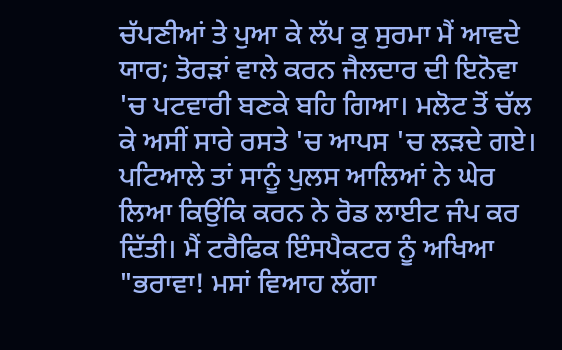ਚੱਪਣੀਆਂ ਤੇ ਪੁਆ ਕੇ ਲੱਪ ਕੁ ਸੁਰਮਾ ਮੈਂ ਆਵਦੇ ਯਾਰ; ਤੋਰੜਾਂ ਵਾਲੇ ਕਰਨ ਜੈਲਦਾਰ ਦੀ ਇਨੋਵਾ 'ਚ ਪਟਵਾਰੀ ਬਣਕੇ ਬਹਿ ਗਿਆ। ਮਲੋਟ ਤੋਂ ਚੱਲ ਕੇ ਅਸੀਂ ਸਾਰੇ ਰਸਤੇ 'ਚ ਆਪਸ 'ਚ ਲੜਦੇ ਗਏ। ਪਟਿਆਲੇ ਤਾਂ ਸਾਨੂੰ ਪੁਲਸ ਆਲਿਆਂ ਨੇ ਘੇਰ ਲਿਆ ਕਿਉਂਕਿ ਕਰਨ ਨੇ ਰੋਡ ਲਾਈਟ ਜੰਪ ਕਰ ਦਿੱਤੀ। ਮੈਂ ਟਰੈਫਿਕ ਇੰਸਪੈਕਟਰ ਨੂੰ ਅਖਿਆ "ਭਰਾਵਾ! ਮਸਾਂ ਵਿਆਹ ਲੱਗਾ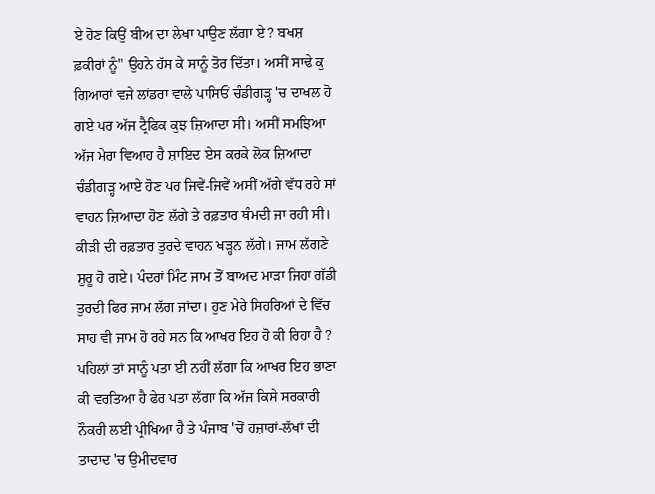ਏ ਹੋਣ ਕਿਉਂ ਬੀਅ ਦਾ ਲੇਖਾ ਪਾਉਣ ਲੱਗਾ ਏ? ਬਖਸ਼ ਫ਼ਕੀਰਾਂ ਨੂੰ" ਉਹਨੇ ਹੱਸ ਕੇ ਸਾਨੂੰ ਤੋਰ ਦਿੱਤਾ। ਅਸੀਂ ਸਾਢੇ ਕੁ ਗਿਆਰਾਂ ਵਜੇ ਲਾਂਡਰਾ ਵਾਲੇ ਪਾਸਿਓਂ ਚੰਡੀਗੜ੍ਹ 'ਚ ਦਾਖਲ ਹੋ ਗਏ ਪਰ ਅੱਜ ਟ੍ਰੈਫਿਕ ਕੁਝ ਜ਼ਿਆਦਾ ਸੀ। ਅਸੀਂ ਸਮਝਿਆ ਅੱਜ ਮੇਰਾ ਵਿਆਹ ਹੈ ਸ਼ਾਇਦ ਏਸ ਕਰਕੇ ਲੋਕ ਜ਼ਿਆਦਾ ਚੰਡੀਗੜ੍ਹ ਆਏ ਹੋਣ ਪਰ ਜਿਵੇਂ-ਜਿਵੇਂ ਅਸੀਂ ਅੱਗੇ ਵੱਧ ਰਹੇ ਸਾਂ ਵਾਹਨ ਜ਼ਿਆਦਾ ਹੋਣ ਲੱਗੇ ਤੇ ਰਫ਼ਤਾਰ ਥੰਮਦੀ ਜਾ ਰਹੀ ਸੀ। ਕੀੜੀ ਦੀ ਰਫ਼ਤਾਰ ਤੁਰਦੇ ਵਾਹਨ ਖੜ੍ਹਨ ਲੱਗੇ। ਜਾਮ ਲੱਗਣੇ ਸ਼ੁਰੂ ਹੋ ਗਏ। ਪੰਦਰਾਂ ਮਿੰਟ ਜਾਮ ਤੋਂ ਬਾਅਦ ਮਾੜਾ ਜਿਹਾ ਗੱਡੀ ਤੁਰਦੀ ਫਿਰ ਜਾਮ ਲੱਗ ਜਾਂਦਾ। ਹੁਣ ਮੇਰੇ ਸਿਹਰਿਆਂ ਦੇ ਵਿੱਚ ਸਾਹ ਵੀ ਜਾਮ ਹੋ ਰਹੇ ਸਨ ਕਿ ਆਖਰ ਇਹ ਹੋ ਕੀ ਰਿਹਾ ਹੈ ? ਪਹਿਲਾਂ ਤਾਂ ਸਾਨੂੰ ਪਤਾ ਈ ਨਹੀਂ ਲੱਗਾ ਕਿ ਆਖਰ ਇਹ ਭਾਣਾ ਕੀ ਵਰਤਿਆ ਹੈ ਫੇਰ ਪਤਾ ਲੱਗਾ ਕਿ ਅੱਜ ਕਿਸੇ ਸਰਕਾਰੀ ਨੌਕਰੀ ਲਈ ਪ੍ਰੀਖਿਆ ਹੈ ਤੇ ਪੰਜਾਬ 'ਚੋਂ ਹਜ਼ਾਰਾਂ-ਲੱਖਾਂ ਦੀ ਤਾਦਾਦ 'ਚ ਉਮੀਦਵਾਰ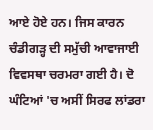ਆਏ ਹੋਏ ਹਨ। ਜਿਸ ਕਾਰਨ ਚੰਡੀਗੜ੍ਹ ਦੀ ਸਮੁੱਚੀ ਆਵਾਜਾਈ ਵਿਵਸਥਾ ਚਰਮਰਾ ਗਈ ਹੈ। ਦੋ ਘੰਟਿਆਂ 'ਚ ਅਸੀਂ ਸਿਰਫ ਲਾਂਡਰਾ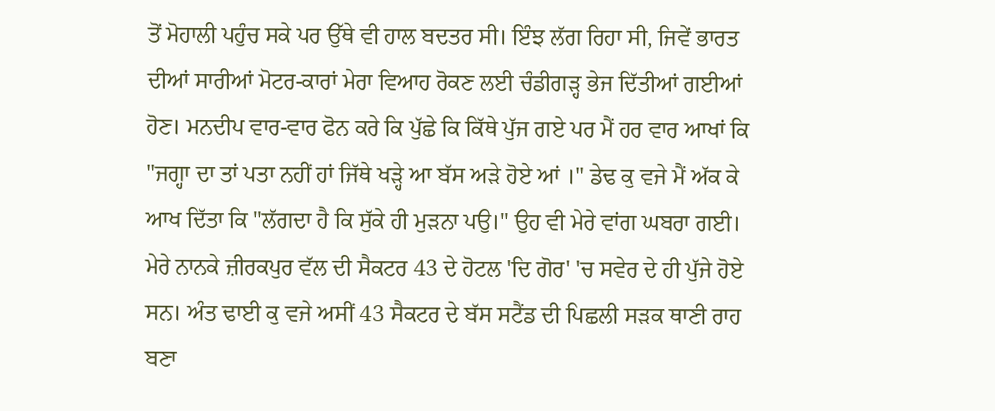ਤੋਂ ਮੋਹਾਲੀ ਪਹੁੰਚ ਸਕੇ ਪਰ ਉੱਥੇ ਵੀ ਹਾਲ ਬਦਤਰ ਸੀ। ਇੰਝ ਲੱਗ ਰਿਹਾ ਸੀ, ਜਿਵੇਂ ਭਾਰਤ ਦੀਆਂ ਸਾਰੀਆਂ ਮੋਟਰ-ਕਾਰਾਂ ਮੇਰਾ ਵਿਆਹ ਰੋਕਣ ਲਈ ਚੰਡੀਗੜ੍ਹ ਭੇਜ ਦਿੱਤੀਆਂ ਗਈਆਂ ਹੋਣ। ਮਨਦੀਪ ਵਾਰ-ਵਾਰ ਫੋਨ ਕਰੇ ਕਿ ਪੁੱਛੇ ਕਿ ਕਿੱਥੇ ਪੁੱਜ ਗਏ ਪਰ ਮੈਂ ਹਰ ਵਾਰ ਆਖਾਂ ਕਿ "ਜਗ੍ਹਾ ਦਾ ਤਾਂ ਪਤਾ ਨਹੀਂ ਹਾਂ ਜਿੱਥੇ ਖੜ੍ਹੇ ਆ ਬੱਸ ਅੜੇ ਹੋਏ ਆਂ ।" ਡੇਢ ਕੁ ਵਜੇ ਮੈਂ ਅੱਕ ਕੇ ਆਖ ਦਿੱਤਾ ਕਿ "ਲੱਗਦਾ ਹੈ ਕਿ ਸੁੱਕੇ ਹੀ ਮੁੜਨਾ ਪਉ।" ਉਹ ਵੀ ਮੇਰੇ ਵਾਂਗ ਘਬਰਾ ਗਈ। ਮੇਰੇ ਨਾਨਕੇ ਜ਼ੀਰਕਪੁਰ ਵੱਲ ਦੀ ਸੈਕਟਰ 43 ਦੇ ਹੋਟਲ 'ਦਿ ਗੋਰ' 'ਚ ਸਵੇਰ ਦੇ ਹੀ ਪੁੱਜੇ ਹੋਏ ਸਨ। ਅੰਤ ਢਾਈ ਕੁ ਵਜੇ ਅਸੀਂ 43 ਸੈਕਟਰ ਦੇ ਬੱਸ ਸਟੈਂਡ ਦੀ ਪਿਛਲੀ ਸੜਕ ਥਾਣੀ ਰਾਹ ਬਣਾ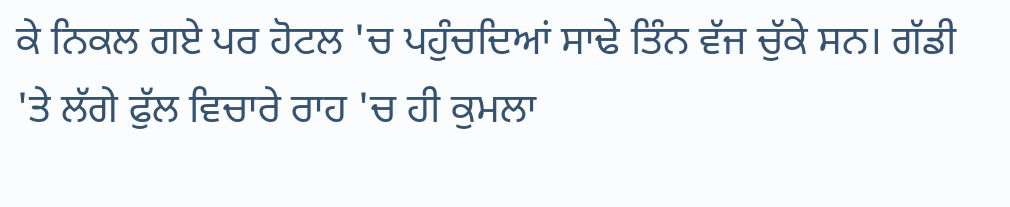ਕੇ ਨਿਕਲ ਗਏ ਪਰ ਹੋਟਲ 'ਚ ਪਹੁੰਚਦਿਆਂ ਸਾਢੇ ਤਿੰਨ ਵੱਜ ਚੁੱਕੇ ਸਨ। ਗੱਡੀ 'ਤੇ ਲੱਗੇ ਫੁੱਲ ਵਿਚਾਰੇ ਰਾਹ 'ਚ ਹੀ ਕੁਮਲਾ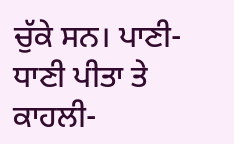ਚੁੱਕੇ ਸਨ। ਪਾਣੀ-ਧਾਣੀ ਪੀਤਾ ਤੇ ਕਾਹਲੀ-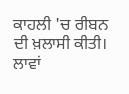ਕਾਹਲੀ 'ਚ ਰੀਬਨ ਦੀ ਖ਼ਲਾਸੀ ਕੀਤੀ। ਲਾਵਾਂ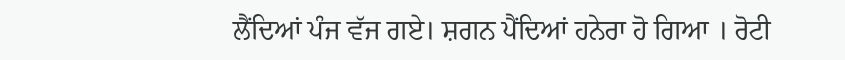ਲੈਂਦਿਆਂ ਪੰਜ ਵੱਜ ਗਏ। ਸ਼ਗਨ ਪੈਂਦਿਆਂ ਹਨੇਰਾ ਹੋ ਗਿਆ । ਰੋਟੀ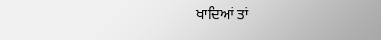ਖਾਦਿਆਂ ਤਾਂ